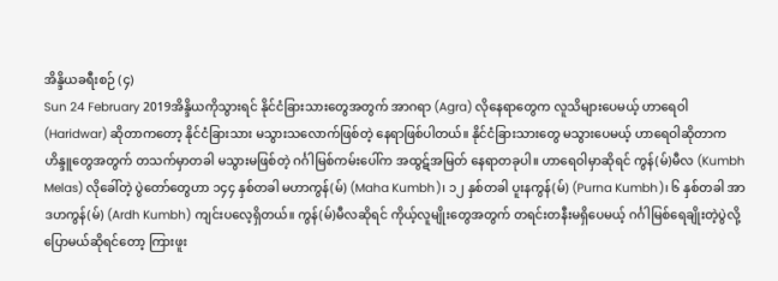အိန္ဒိယခရီးစဉ် (၄)
Sun 24 February 2019အိန္ဒိယကိုသွားရင် နိုင်ငံခြားသားတွေအတွက် အာဂရာ (Agra) လိုနေရာတွေက လူသိများပေမယ့် ဟာရေဝါ (Haridwar) ဆိုတာကတော့ နိုင်ငံခြားသား မသွားသလောက်ဖြစ်တဲ့ နေရာဖြစ်ပါတယ်။ နိုင်ငံခြားသားတွေ မသွားပေမယ့် ဟာရေဝါဆိုတာက ဟိန္ဒူတွေအတွက် တသက်မှာတခါ မသွားမဖြစ်တဲ့ ဂင်္ဂါမြစ်ကမ်းပေါ်က အထွဋ်အမြတ် နေရာတခုပါ။ ဟာရေဝါမှာဆိုရင် ကွန်(မ်)မီလ (Kumbh Melas) လိုခေါ်တဲ့ ပွဲတော်တွေဟာ ၁၄၄ နှစ်တခါ မဟာကွန်(မ်) (Maha Kumbh)၊ ၁၂ နှစ်တခါ ပူးနကွန်(မ်) (Purna Kumbh)၊ ၆ နှစ်တခါ အာဒဟကွန်(မ်) (Ardh Kumbh) ကျင်းပလေ့ရှိတယ်။ ကွန်(မ်)မီလဆိုရင် ကိုယ့်လူမျိုးတွေအတွက် တရင်းတနီးမရှိပေမယ့် ဂင်္ဂါမြစ်ရေချိုးတဲ့ပွဲလို့ ပြောမယ်ဆိုရင်တော့ ကြားဖူး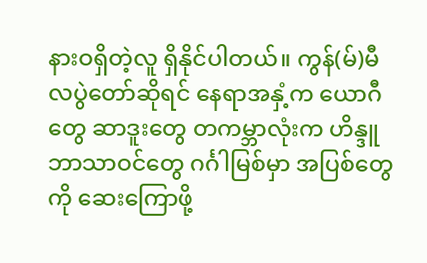နားဝရှိတဲ့လူ ရှိနိုင်ပါတယ်။ ကွန်(မ်)မီလပွဲတော်ဆိုရင် နေရာအနှံ့က ယောဂီတွေ ဆာဒူးတွေ တကမ္ဘာလုံးက ဟိန္ဒူဘာသာဝင်တွေ ဂင်္ဂါမြစ်မှာ အပြစ်တွေကို ဆေးကြောဖို့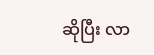ဆိုပြီး လာ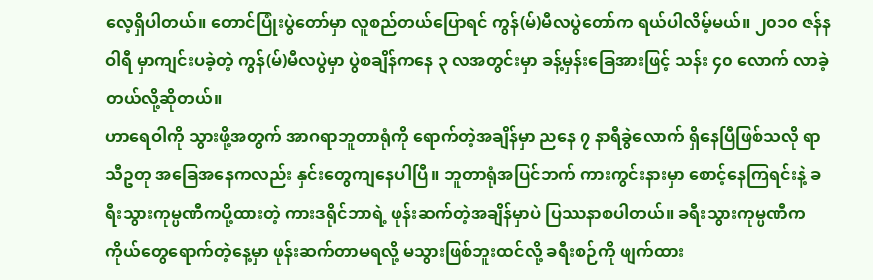လေ့ရှိပါတယ်။ တောင်ပြုံးပွဲတော်မှာ လူစည်တယ်ပြောရင် ကွန်(မ်)မီလပွဲတော်က ရယ်ပါလိမ့်မယ်။ ၂၀၁၀ ဇန်နဝါရီ မှာကျင်းပခဲ့တဲ့ ကွန်(မ်)မီလပွဲမှာ ပွဲစချိန်ကနေ ၃ လအတွင်းမှာ ခန့်မှန်းခြေအားဖြင့် သန်း ၄၀ လောက် လာခဲ့တယ်လို့ဆိုတယ်။
ဟာရေဝါကို သွားဖို့အတွက် အာဂရာဘူတာရုံကို ရောက်တဲ့အချိန်မှာ ညနေ ၇ နာရီခွဲလောက် ရှိနေပြီဖြစ်သလို ရာသီဥတု အခြေအနေကလည်း နှင်းတွေကျနေပါပြီ။ ဘူတာရုံအပြင်ဘက် ကားကွင်းနားမှာ စောင့်နေကြရင်းနဲ့ ခရီးသွားကုမ္ပဏီကပို့ထားတဲ့ ကားဒရိုင်ဘာရဲ့ ဖုန်းဆက်တဲ့အချိန်မှာပဲ ပြဿနာစပါတယ်။ ခရီးသွားကုမ္ပဏီက ကိုယ်တွေရောက်တဲ့နေ့မှာ ဖုန်းဆက်တာမရလို့ မသွားဖြစ်ဘူးထင်လို့ ခရီးစဉ်ကို ဖျက်ထား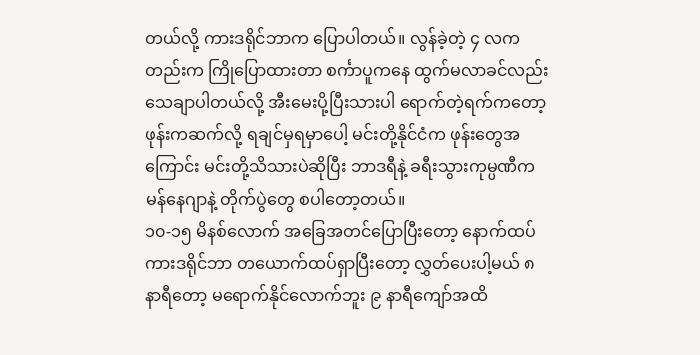တယ်လို့ ကားဒရိုင်ဘာက ပြောပါတယ်။ လွန်ခဲ့တဲ့ ၄ လကတည်းက ကြိုပြောထားတာ စင်္ကာပူကနေ ထွက်မလာခင်လည်း သေချာပါတယ်လို့ အီးမေးပို့ပြီးသားပါ ရောက်တဲ့ရက်ကတော့ ဖုန်းကဆက်လို့ ရချင်မှရမှာပေါ့ မင်းတို့နိုင်ငံက ဖုန်းတွေအကြောင်း မင်းတို့သိသားပဲဆိုပြီး ဘာဒရီနဲ့ ခရီးသွားကုမ္ပဏီက မန်နေဂျာနဲ့ တိုက်ပွဲတွေ စပါတော့တယ်။
၁၀-၁၅ မိနစ်လောက် အခြေအတင်ပြောပြီးတော့ နောက်ထပ်ကားဒရိုင်ဘာ တယောက်ထပ်ရှာပြီးတော့ လွှတ်ပေးပါ့မယ် ၈ နာရီတော့ မရောက်နိုင်လောက်ဘူး ၉ နာရီကျော်အထိ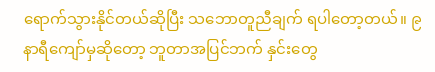ရောက်သွားနိုင်တယ်ဆိုပြီး သဘောတူညီချက် ရပါတော့တယ်။ ၉ နာရီကျော်မှဆိုတော့ ဘူတာအပြင်ဘက် နှင်းတွေ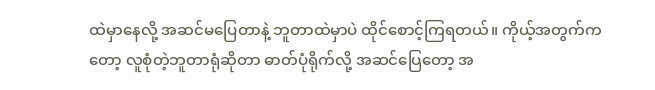ထဲမှာနေလို့ အဆင်မပြေတာနဲ့ ဘူတာထဲမှာပဲ ထိုင်စောင့်ကြရတယ်။ ကိုယ့်အတွက်ကတော့ လူစုံတဲ့ဘူတာရုံဆိုတာ ဓာတ်ပုံရိုက်လို့ အဆင်ပြေတော့ အ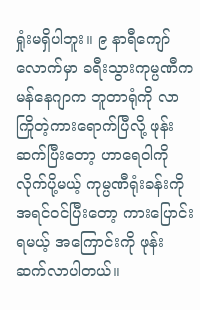ရှုံးမရှိပါဘူး။ ၉ နာရီကျော်လောက်မှာ ခရီးသွားကုမ္ပဏီက မန်နေဂျာက ဘူတာရုံကို လာကြိုတဲ့ကားရောက်ပြီလို့ ဖုန်းဆက်ပြီးတော့ ဟာရေဝါကိုလိုက်ပို့မယ့် ကုမ္ပဏီရုံးခန်းကို အရင်ဝင်ပြီးတော့ ကားပြောင်းရမယ့် အကြောင်းကို ဖုန်းဆက်လာပါတယ်။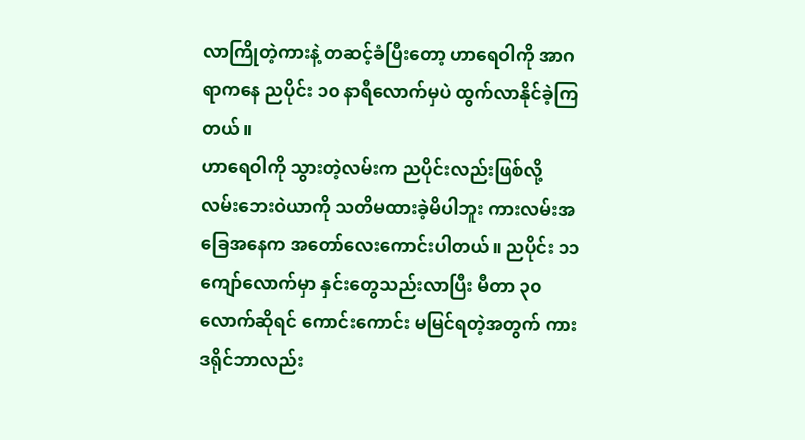လာကြိုတဲ့ကားနဲ့ တဆင့်ခံပြီးတော့ ဟာရေဝါကို အာဂရာကနေ ညပိုင်း ၁၀ နာရီလောက်မှပဲ ထွက်လာနိုင်ခဲ့ကြတယ်။
ဟာရေဝါကို သွားတဲ့လမ်းက ညပိုင်းလည်းဖြစ်လို့ လမ်းဘေးဝဲယာကို သတိမထားခဲ့မိပါဘူး ကားလမ်းအခြေအနေက အတော်လေးကောင်းပါတယ်။ ညပိုင်း ၁၁ ကျော်လောက်မှာ နှင်းတွေသည်းလာပြီး မီတာ ၃၀ လောက်ဆိုရင် ကောင်းကောင်း မမြင်ရတဲ့အတွက် ကားဒရိုင်ဘာလည်း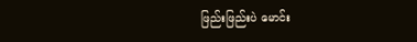ဖြည်းဖြည်းပဲ မောင်း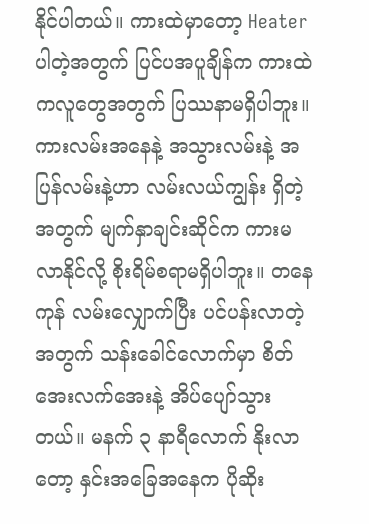နိုင်ပါတယ်။ ကားထဲမှာတော့ Heater ပါတဲ့အတွက် ပြင်ပအပူချိန်က ကားထဲကလူတွေအတွက် ပြဿနာမရှိပါဘူး။ ကားလမ်းအနေနဲ့ အသွားလမ်းနဲ့ အပြန်လမ်းနဲ့ဟာ လမ်းလယ်ကျွန်း ရှိတဲ့အတွက် မျက်နှာချင်းဆိုင်က ကားမလာနိုင်လို့ စိုးရိမ်စရာမရှိပါဘူး။ တနေကုန် လမ်းလျှောက်ပြီး ပင်ပန်းလာတဲ့အတွက် သန်းခေါင်လောက်မှာ စိတ်အေးလက်အေးနဲ့ အိပ်ပျော်သွားတယ်။ မနက် ၃ နာရီလောက် နိုးလာတော့ နှင်းအခြေအနေက ပိုဆိုး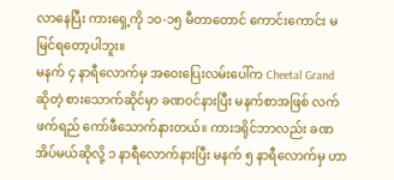လာနေပြီး ကားရှေ့ကို ၁၀-၁၅ မီတာတောင် ကောင်းကောင်း မမြင်ရတော့ပါဘူး။
မနက် ၄ နာရီလောက်မှ အဝေးပြေးလမ်းပေါ်က Cheetal Grand ဆိုတဲ့ စားသောက်ဆိုင်မှာ ခဏဝင်နားပြီး မနက်စာအဖြစ် လက်ဖက်ရည် ကော်ဖီသောက်နားတယ်။ ကားဒရိုင်ဘာလည်း ခဏအိပ်မယ်ဆိုလို့ ၁ နာရီလောက်နားပြီး မနက် ၅ နာရီလောက်မှ ဟာ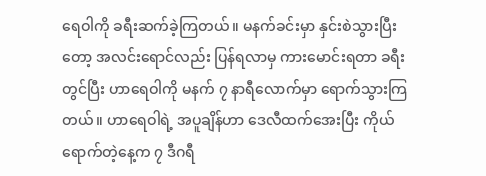ရေဝါကို ခရီးဆက်ခဲ့ကြတယ်။ မနက်ခင်းမှာ နှင်းစဲသွားပြီးတော့ အလင်းရောင်လည်း ပြန်ရလာမှ ကားမောင်းရတာ ခရီးတွင်ပြီး ဟာရေဝါကို မနက် ၇ နာရီလောက်မှာ ရောက်သွားကြတယ်။ ဟာရေဝါရဲ့ အပူချိန်ဟာ ဒေလီထက်အေးပြီး ကိုယ်ရောက်တဲ့နေ့က ၇ ဒီဂရီ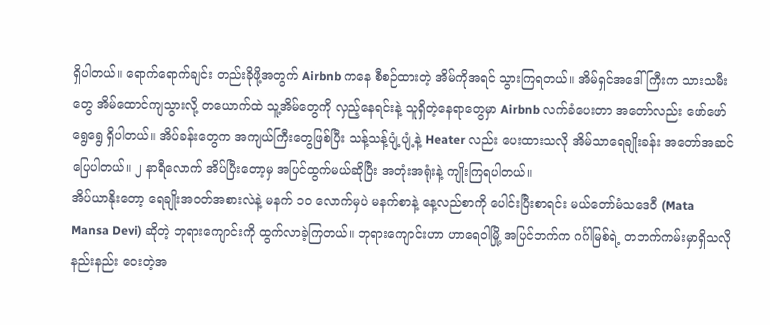ရှိပါတယ်။ ရောက်ရောက်ချင်း တည်းခိုဖို့အတွက် Airbnb ကနေ စီစဉ်ထားတဲ့ အိမ်ကိုအရင် သွားကြရတယ်။ အိမ်ရှင်အဒေါ်ကြီးက သားသမီးတွေ အိမ်ထောင်ကျသွားလို့ တယောက်ထဲ သူ့အိမ်တွေကို လှည့်နေရင်းနဲ့ သူရှိတဲ့နေရာတွေမှာ Airbnb လက်ခံပေးတာ အတော်လည်း ဖော်ဖော်ရွေရွေ ရှိပါတယ်။ အိပ်ခန်းတွေက အကျယ်ကြီးတွေဖြစ်ပြီး သန့်သန့်ပျံ့ပျံ့နဲ့ Heater လည်း ပေးထားသလို အိမ်သာရေချိုးခန်း အတော်အဆင်ပြေပါတယ်။ ၂ နာရီလောက် အိပ်ပြီးတော့မှ အပြင်ထွက်မယ်ဆိုပြီး အတုံးအရုံးနဲ့ ကျိုးကြရပါတယ်။
အိပ်ယာနိုးတော့ ရေချိုးအဝတ်အစားလဲနဲ့ မနက် ၁၀ လောက်မှပဲ မနက်စာနဲ့ နေ့လည်စာကို ပေါင်းပြီးစာရင်း မယ်တော်မံသဒေဝီ (Mata Mansa Devi) ဆိုတဲ့ ဘုရားကျောင်းကို ထွက်လာခဲ့ကြတယ်။ ဘုရားကျောင်းဟာ ဟာရေဝါမြို့ အပြင်ဘက်က ဂင်္ဂါမြစ်ရဲ့ တဘက်ကမ်းမှာရှိသလို နည်းနည်း ဝေးတဲ့အ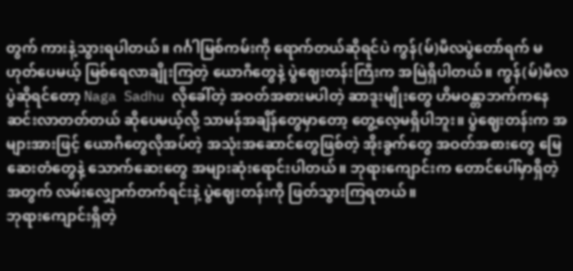တွက် ကားနဲ့သွားရပါတယ်။ ဂင်္ဂါမြစ်ကမ်းကို ရောက်တယ်ဆိုရင်ပဲ ကွန်(မ်)မီလပွဲတော်ရက် မဟုတ်ပေမယ့် မြစ်ရေလာချိုးကြတဲ့ ယောဂီတွေနဲ့ ပွဲဈေးတန်းကြီးက အမြဲရှိပါတယ်။ ကွန်(မ်)မီလပွဲဆိုရင်တော့ Naga Sadhu လိုခေါ်တဲ့ အဝတ်အစားမပါတဲ့ ဆာဒူးမျိုးတွေ ဟိမဝန္တာဘက်ကနေ ဆင်းလာတတ်တယ် ဆိုပေမယ့်လို့ သာမန်အချိန်တွေမှာတော့ တွေ့လေ့မရှိပါဘူး။ ပွဲဈေးတန်းက အများအားဖြင့် ယောဂီတွေလိုအပ်တဲ့ အသုံးအဆောင်တွေဖြစ်တဲ့ အိုးခွက်တွေ အဝတ်အစားတွေ မြေဆေးတံတွေနဲ့ သောက်ဆေးတွေ အများဆုံးရောင်းပါတယ်။ ဘုရားကျောင်းက တောင်ပေါ်မှာရှိတဲ့အတွက် လမ်းလျှောက်တက်ရင်းနဲ့ ပွဲဈေးတန်းကို ဖြတ်သွားကြရတယ်။
ဘုရားကျောင်းရှိတဲ့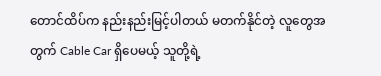တောင်ထိပ်က နည်းနည်းမြင့်ပါတယ် မတက်နိုင်တဲ့ လူတွေအတွက် Cable Car ရှိပေမယ့် သူတို့ရဲ့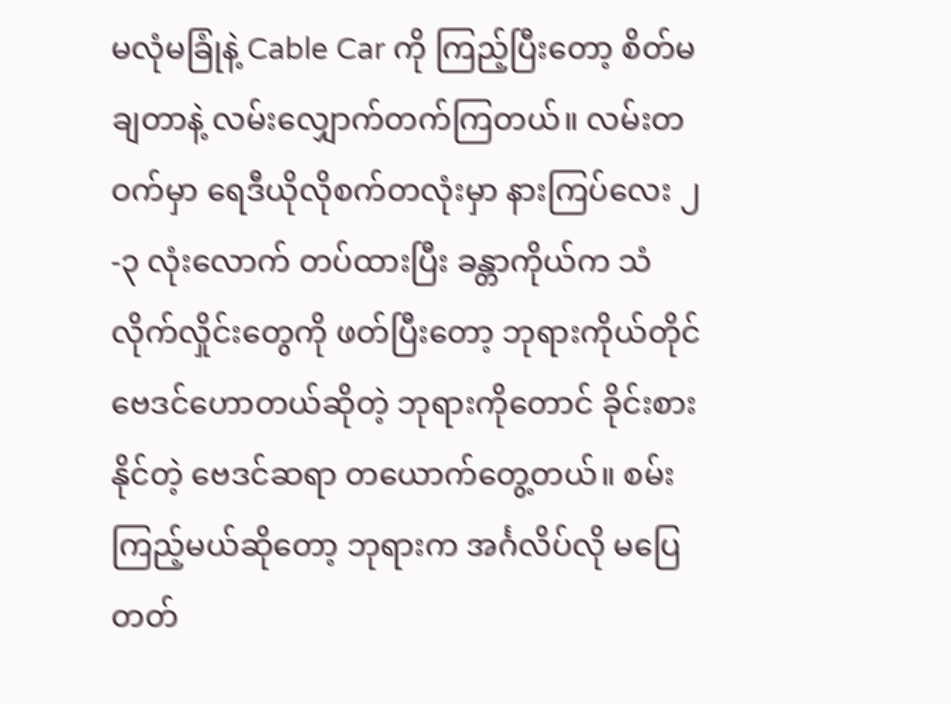မလုံမခြုံနဲ့ Cable Car ကို ကြည့်ပြီးတော့ စိတ်မချတာနဲ့ လမ်းလျှောက်တက်ကြတယ်။ လမ်းတဝက်မှာ ရေဒီယိုလိုစက်တလုံးမှာ နားကြပ်လေး ၂-၃ လုံးလောက် တပ်ထားပြီး ခန္တာကိုယ်က သံလိုက်လှိုင်းတွေကို ဖတ်ပြီးတော့ ဘုရားကိုယ်တိုင် ဗေဒင်ဟောတယ်ဆိုတဲ့ ဘုရားကိုတောင် ခိုင်းစားနိုင်တဲ့ ဗေဒင်ဆရာ တယောက်တွေ့တယ်။ စမ်းကြည့်မယ်ဆိုတော့ ဘုရားက အင်္ဂလိပ်လို မပြေတတ်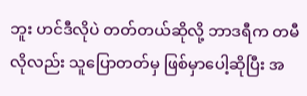ဘူး ဟင်ဒီလိုပဲ တတ်တယ်ဆိုလို့ ဘာဒရီက တမီလိုလည်း သူပြောတတ်မှ ဖြစ်မှာပေါ့ဆိုပြီး အ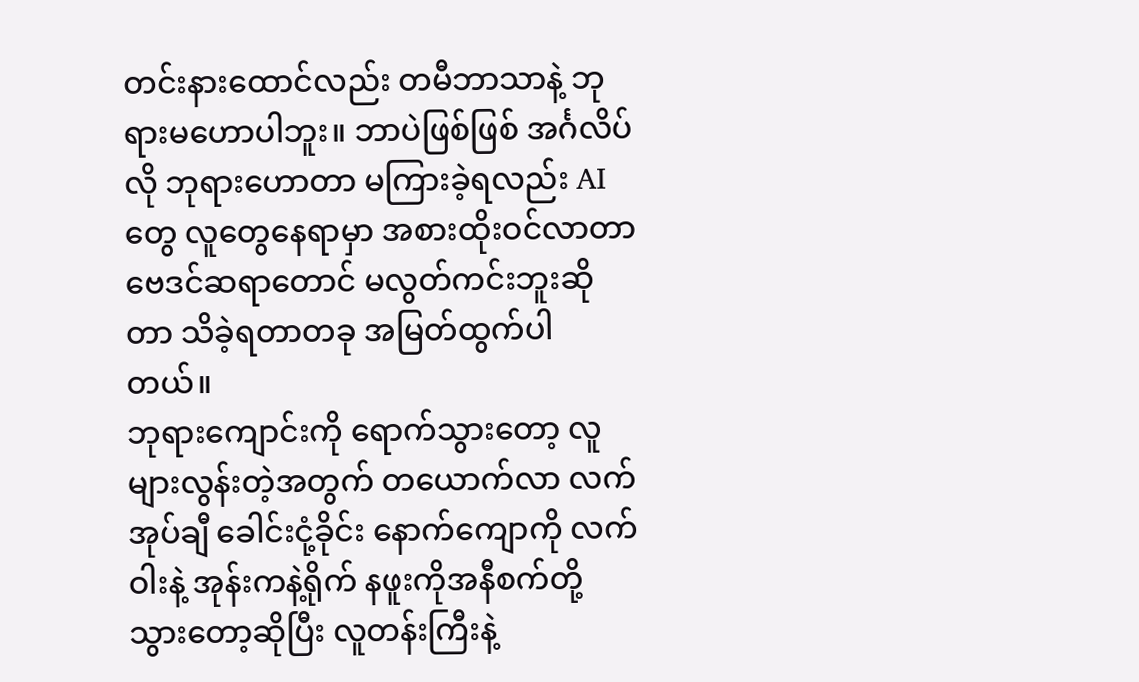တင်းနားထောင်လည်း တမီဘာသာနဲ့ ဘုရားမဟောပါဘူး။ ဘာပဲဖြစ်ဖြစ် အင်္ဂလိပ်လို ဘုရားဟောတာ မကြားခဲ့ရလည်း AI တွေ လူတွေနေရာမှာ အစားထိုးဝင်လာတာ ဗေဒင်ဆရာတောင် မလွတ်ကင်းဘူးဆိုတာ သိခဲ့ရတာတခု အမြတ်ထွက်ပါတယ်။
ဘုရားကျောင်းကို ရောက်သွားတော့ လူများလွန်းတဲ့အတွက် တယောက်လာ လက်အုပ်ချီ ခေါင်းငုံ့ခိုင်း နောက်ကျောကို လက်ဝါးနဲ့ အုန်းကနဲ့ရိုက် နဖူးကိုအနီစက်တို့ သွားတော့ဆိုပြီး လူတန်းကြီးနဲ့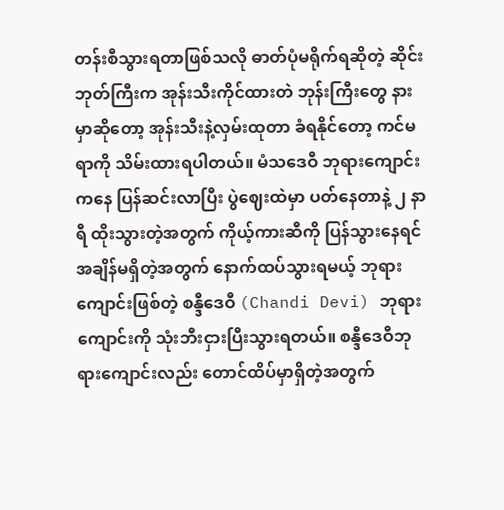တန်းစီသွားရတာဖြစ်သလို ဓာတ်ပုံမရိုက်ရဆိုတဲ့ ဆိုင်းဘုတ်ကြီးက အုန်းသီးကိုင်ထားတဲ ဘုန်းကြီးတွေ နားမှာဆိုတော့ အုန်းသီးနဲ့လှမ်းထုတာ ခံရနိုင်တော့ ကင်မရာကို သိမ်းထားရပါတယ်။ မံသဒေဝီ ဘုရားကျောင်းကနေ ပြန်ဆင်းလာပြီး ပွဲဈေးထဲမှာ ပတ်နေတာနဲ့ ၂ နာရီ ထိုးသွားတဲ့အတွက် ကိုယ့်ကားဆီကို ပြန်သွားနေရင် အချိန်မရှိတဲ့အတွက် နောက်ထပ်သွားရမယ့် ဘုရားကျောင်းဖြစ်တဲ့ စန္ဒီဒေဝီ (Chandi Devi) ဘုရားကျောင်းကို သုံးဘီးငှားပြီးသွားရတယ်။ စန္ဒီဒေဝီဘုရားကျောင်းလည်း တောင်ထိပ်မှာရှိတဲ့အတွက်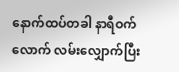နောက်ထပ်တခါ နာရီဝက်လောက် လမ်းလျှောက်ပြီး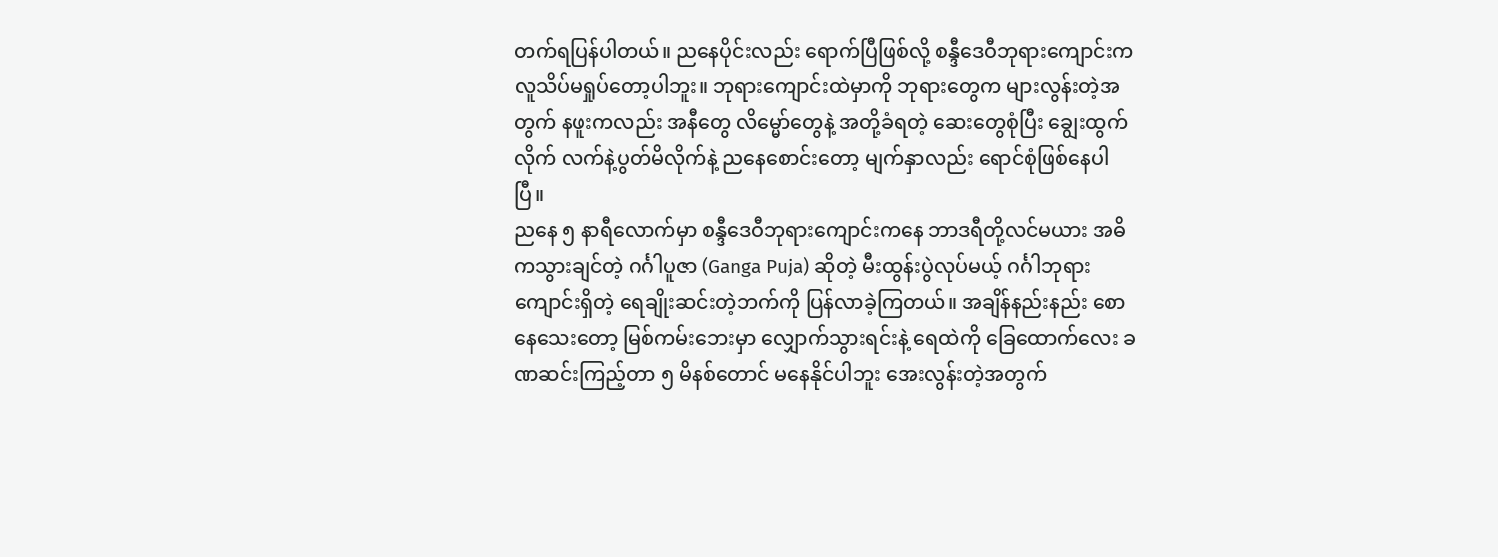တက်ရပြန်ပါတယ်။ ညနေပိုင်းလည်း ရောက်ပြီဖြစ်လို့ စန္ဒီဒေဝီဘုရားကျောင်းက လူသိပ်မရှုပ်တော့ပါဘူး။ ဘုရားကျောင်းထဲမှာကို ဘုရားတွေက များလွန်းတဲ့အတွက် နဖူးကလည်း အနီတွေ လိမ္မော်တွေနဲ့ အတို့ခံရတဲ့ ဆေးတွေစုံပြီး ချွေးထွက်လိုက် လက်နဲ့ပွတ်မိလိုက်နဲ့ ညနေစောင်းတော့ မျက်နှာလည်း ရောင်စုံဖြစ်နေပါပြီ။
ညနေ ၅ နာရီလောက်မှာ စန္ဒီဒေဝီဘုရားကျောင်းကနေ ဘာဒရီတို့လင်မယား အဓိကသွားချင်တဲ့ ဂင်္ဂါပူဇာ (Ganga Puja) ဆိုတဲ့ မီးထွန်းပွဲလုပ်မယ့် ဂင်္ဂါဘုရားကျောင်းရှိတဲ့ ရေချိုးဆင်းတဲ့ဘက်ကို ပြန်လာခဲ့ကြတယ်။ အချိန်နည်းနည်း စောနေသေးတော့ မြစ်ကမ်းဘေးမှာ လျှောက်သွားရင်းနဲ့ ရေထဲကို ခြေထောက်လေး ခဏဆင်းကြည့်တာ ၅ မိနစ်တောင် မနေနိုင်ပါဘူး အေးလွန်းတဲ့အတွက်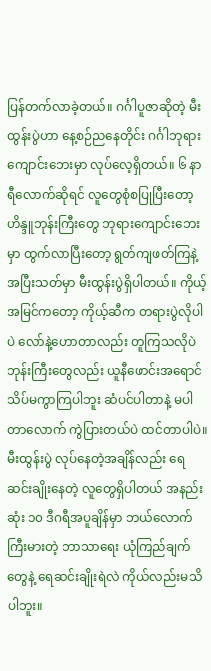ပြန်တက်လာခဲ့တယ်။ ဂင်္ဂါပူဇာဆိုတဲ့ မီးထွန်းပွဲဟာ နေ့စဉ်ညနေတိုင်း ဂင်္ဂါဘုရားကျောင်းဘေးမှာ လုပ်လေ့ရှိတယ်။ ၆ နာရီလောက်ဆိုရင် လူတွေစုံစပြုပြီးတော့ ဟိန္ဒူဘုန်းကြီးတွေ ဘုရားကျောင်းဘေးမှာ ထွက်လာပြီးတော့ ရွတ်ကျဖတ်ကြနဲ့ အပြီးသတ်မှာ မီးထွန်းပွဲရှိပါတယ်။ ကိုယ့်အမြင်ကတော့ ကိုယ့်ဆီက တရားပွဲလိုပါပဲ လော်နဲ့ဟောတာလည်း တူကြသလိုပဲ ဘုန်းကြီးတွေလည်း ယူနီဖောင်းအရောင် သိပ်မကွာကြပါဘူး ဆံပင်ပါတာနဲ့ မပါတာလောက် ကွဲပြားတယ်ပဲ ထင်တာပါပဲ။ မီးထွန်းပွဲ လုပ်နေတဲ့အချိန်လည်း ရေဆင်းချိုးနေတဲ့ လူတွေရှိပါတယ် အနည်းဆုံး ၁၀ ဒီဂရီအပူချိန်မှာ ဘယ်လောက်ကြီးမားတဲ့ ဘာသာရေး ယုံကြည်ချက်တွေနဲ့ ရေဆင်းချိုးရဲလဲ ကိုယ်လည်းမသိပါဘူး။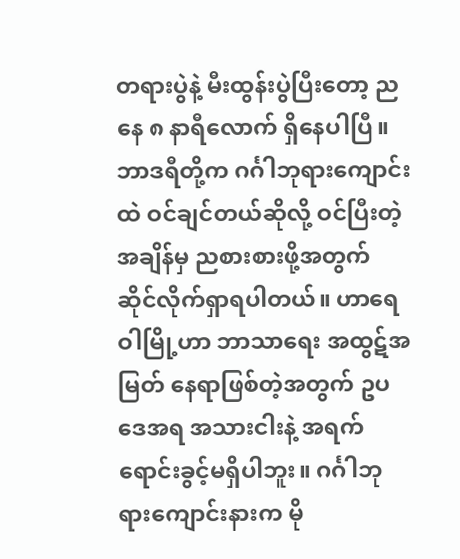တရားပွဲနဲ့ မီးထွန်းပွဲပြီးတော့ ညနေ ၈ နာရီလောက် ရှိနေပါပြီ။ ဘာဒရီတို့က ဂင်္ဂါဘုရားကျောင်းထဲ ဝင်ချင်တယ်ဆိုလို့ ဝင်ပြီးတဲ့အချိန်မှ ညစားစားဖို့အတွက် ဆိုင်လိုက်ရှာရပါတယ်။ ဟာရေဝါမြို့ဟာ ဘာသာရေး အထွဋ်အမြတ် နေရာဖြစ်တဲ့အတွက် ဥပဒေအရ အသားငါးနဲ့ အရက်ရောင်းခွင့်မရှိပါဘူး။ ဂင်္ဂါဘုရားကျောင်းနားက မို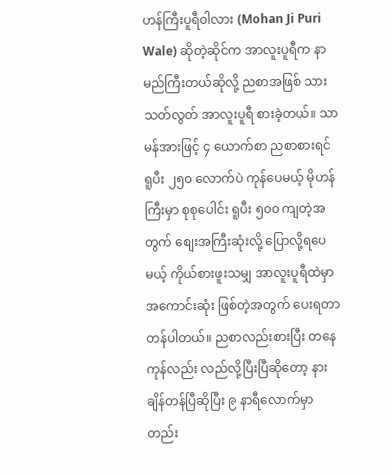ဟန်ကြီးပူရီဝါလား (Mohan Ji Puri Wale) ဆိုတဲ့ဆိုင်က အာလူးပူရီက နာမည်ကြီးတယ်ဆိုလို့ ညစာအဖြစ် သားသတ်လွတ် အာလူးပူရီ စားခဲ့တယ်။ သာမန်အားဖြင့် ၄ ယောက်စာ ညစာစားရင် ရူပီး ၂၅၀ လောက်ပဲ ကုန်ပေမယ့် မိုဟန်ကြီးမှာ စုစုပေါင်း ရူပီး ၅၀၀ ကျတဲ့အတွက် စျေးအကြီးဆုံးလို့ ပြောလို့ရပေမယ့် ကိုယ်စားဖူးသမျှ အာလူးပူရီထဲမှာ အကောင်းဆုံး ဖြစ်တဲ့အတွက် ပေးရတာတန်ပါတယ်။ ညစာလည်းစားပြီး တနေကုန်လည်း လည်လို့ပြီးပြီဆိုတော့ နားချိန်တန်ပြီဆိုပြီး ၉ နာရီလောက်မှာ တည်း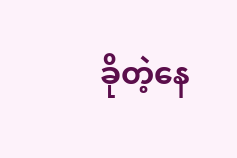ခိုတဲ့နေ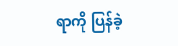ရာကို ပြန်ခဲ့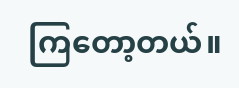ကြတော့တယ်။